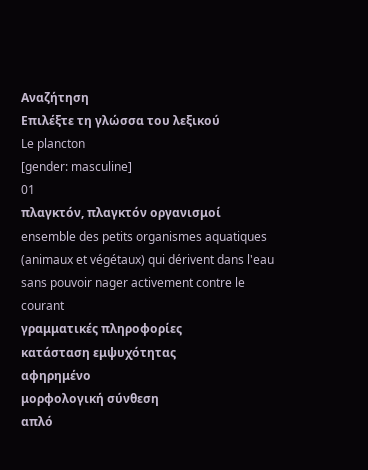Αναζήτηση
Επιλέξτε τη γλώσσα του λεξικού
Le plancton
[gender: masculine]
01
πλαγκτόν, πλαγκτόν οργανισμοί
ensemble des petits organismes aquatiques (animaux et végétaux) qui dérivent dans l'eau sans pouvoir nager activement contre le courant
γραμματικές πληροφορίες
κατάσταση εμψυχότητας
αφηρημένο
μορφολογική σύνθεση
απλό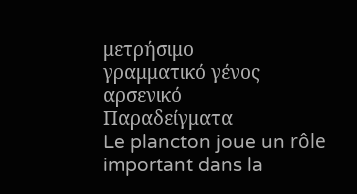μετρήσιμο
γραμματικό γένος
αρσενικό
Παραδείγματα
Le plancton joue un rôle important dans la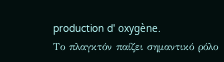production d' oxygène.
Το πλαγκτόν παίζει σημαντικό ρόλο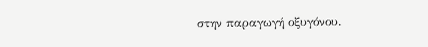στην παραγωγή οξυγόνου.